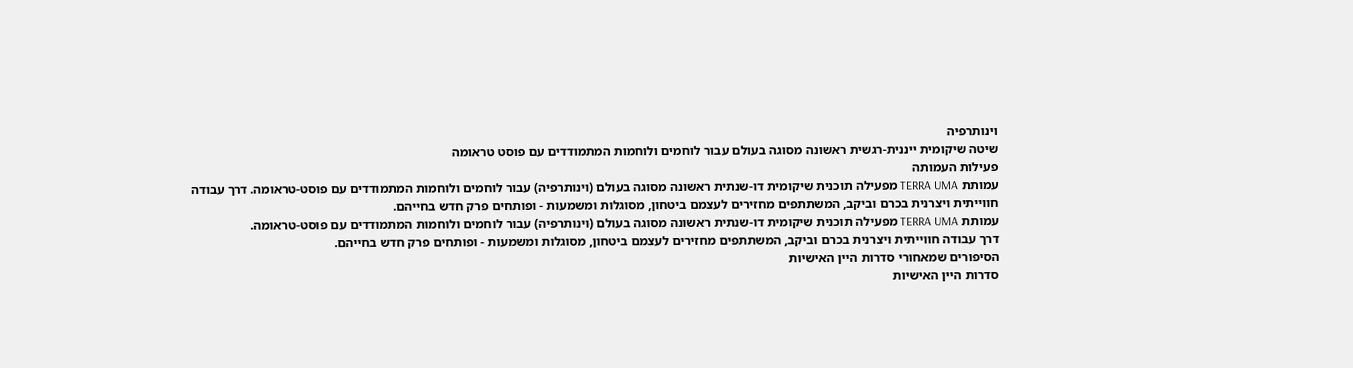וינותרפיה
שיטה שיקומית ייננית-רגשית ראשונה מסוגה בעולם עבור לוחמים ולוחמות המתמודדים עם פוסט טראומה
פעילות העמותה
עמותת TERRA UMA מפעילה תוכנית שיקומית דו-שנתית ראשונה מסוגה בעולם (וינותרפיה) עבור לוחמים ולוחמות המתמודדים עם פוסט-טראומה. דרך עבודה חווייתית ויצרנית בכרם וביקב, המשתתפים מחזירים לעצמם ביטחון, מסוגלות ומשמעות - ופותחים פרק חדש בחייהם.
עמותת TERRA UMA מפעילה תוכנית שיקומית דו-שנתית ראשונה מסוגה בעולם (וינותרפיה) עבור לוחמים ולוחמות המתמודדים עם פוסט-טראומה.
דרך עבודה חווייתית ויצרנית בכרם וביקב, המשתתפים מחזירים לעצמם ביטחון, מסוגלות ומשמעות - ופותחים פרק חדש בחייהם.
הסיפורים שמאחורי סדרות היין האישיות
סדרות היין האישיות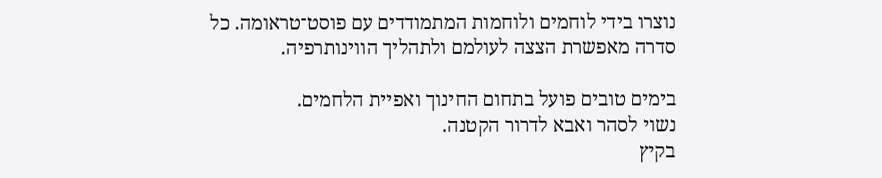נוצרו בידי לוחמים ולוחמות המתמודדים עם פוסט־טראומה. כל סדרה מאפשרת הצצה לעולמם ולתהליך הווינותרפיה.

בימים טובים פועל בתחום החינוך ואפיית הלחמים.
נשוי לסהר ואבא לדרור הקטנה.
בקיץ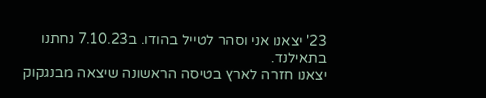23' יצאנו אני וסהר לטייל בהודו. ב7.10.23 נחתנו בתאילנד.
יצאנו חזרה לארץ בטיסה הראשונה שיצאה מבנגקוק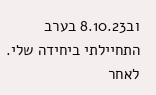וב8.10.23 בערב התחיילתי ביחידה שלי.
לאחר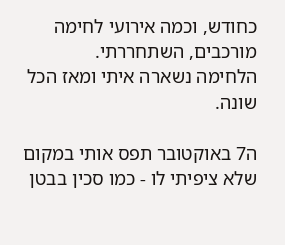כחודש, וכמה אירועי לחימה מורכבים, השתחררתי.
הלחימה נשארה איתי ומאז הכל שונה.

ה7 באוקטובר תפס אותי במקום שלא ציפיתי לו - כמו סכין בבטן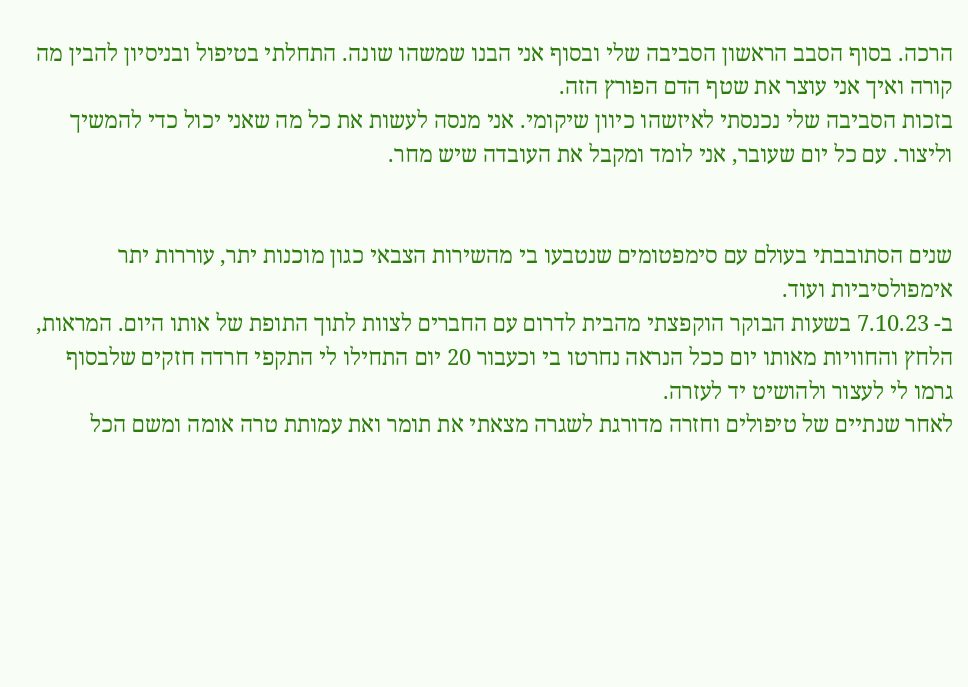הרכה. בסוף הסבב הראשון הסביבה שלי ובסוף אני הבנו שמשהו שונה. התחלתי בטיפול ובניסיון להבין מה קורה ואיך אני עוצר את שטף הדם הפורץ הזה.
בזכות הסביבה שלי נכנסתי לאיזשהו כיוון שיקומי. אני מנסה לעשות את כל מה שאני יכול כדי להמשיך וליצור. עם כל יום שעובר, אני לומד ומקבל את העובדה שיש מחר.


שנים הסתובבתי בעולם עם סימפטומים שנטבעו בי מהשירות הצבאי כגון מוכנות יתר, עוררות יתר אימפולסיביות ועוד.
ב- 7.10.23 בשעות הבוקר הוקפצתי מהבית לדרום עם החברים לצוות לתוך התופת של אותו היום. המראות, הלחץ והחוויות מאותו יום ככל הנראה נחרטו בי וכעבור 20 יום התחילו לי התקפי חרדה חזקים שלבסוף גרמו לי לעצור ולהושיט יד לעזרה.
לאחר שנתיים של טיפולים וחזרה מדורגת לשגרה מצאתי את תומר ואת עמותת טרה אומה ומשם הכל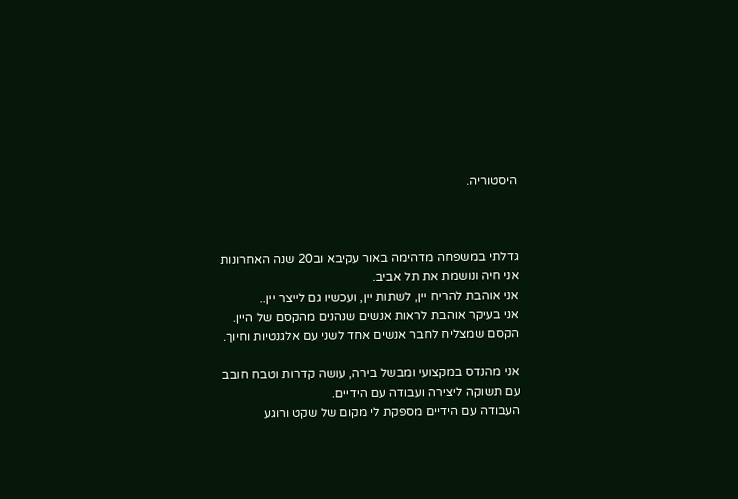היסטוריה.



גדלתי במשפחה מדהימה באור עקיבא וב20 שנה האחרונות אני חיה ונושמת את תל אביב.
אני אוהבת להריח יין, לשתות יין, ועכשיו גם לייצר יין..
אני בעיקר אוהבת לראות אנשים שנהנים מהקסם של היין.
הקסם שמצליח לחבר אנשים אחד לשני עם אלגנטיות וחיוך.

אני מהנדס במקצועי ומבשל בירה, עושה קדרות וטבח חובב עם תשוקה ליצירה ועבודה עם הידיים.
העבודה עם הידיים מספקת לי מקום של שקט ורוגע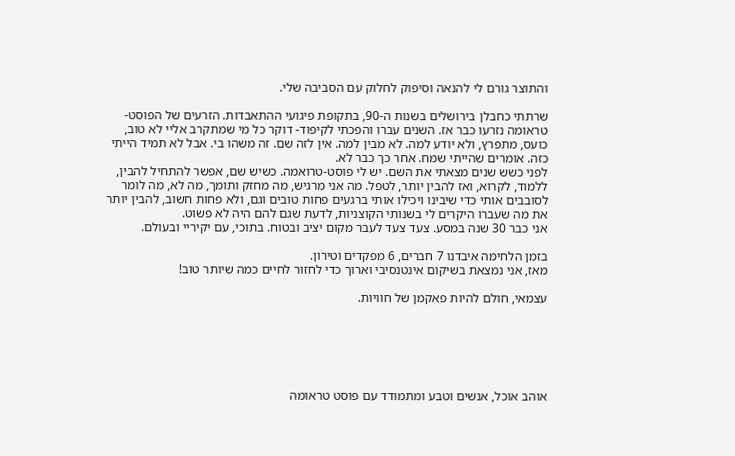והתוצר גורם לי להנאה וסיפוק לחלוק עם הסביבה שלי.

שרתתי כחבלן בירושלים בשנות ה-90, בתקופת פיגועי ההתאבדות. הזרעים של הפוסט-טראומה נזרעו כבר אז. השנים עברו והפכתי לקיפוד- דוקר כל מי שמתקרב אליי לא טוב, כועס, מתפרץ, ולא יודע למה. לא מבין למה. אין לזה שם. זה משהו בי. אבל לא תמיד הייתי כזה. אומרים שהייתי שמח. אחר כך כבר לא.
לפני כשש שנים מצאתי את השם. יש לי פוסט-טרואמה. כשיש שם, אפשר להתחיל להבין, ללמוד, לקרוא, ואז להבין יותר, לטפל. מה אני מרגיש, מה מחזק ותומך, מה לא, מה לומר לסובבים אותי כדי שיבינו ויכילו אותי ברגעים פחות טובים וגם, ולא פחות חשוב, להבין יותר את מה שעברו היקרים לי בשנותי הקוצניות, לדעת שגם להם היה לא פשוט.
אני כבר 30 שנה במסע. צעד צעד לעבר מקום יציב ובטוח. בתוכי, עם יקיריי ובעולם.

בזמן הלחימה איבדנו 7 חברים, 6 מפקדים וטירון.
מאז, אני נמצאת בשיקום אינטנסיבי וארוך כדי לחזור לחיים כמה שיותר טוב!

עצמאי, חולם להיות פאקמן של חוויות.






אוהב אוכל, אנשים וטבע ומתמודד עם פוסט טראומה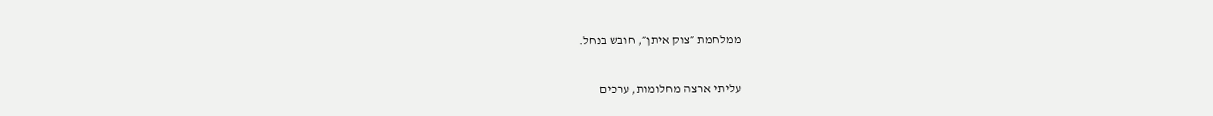ממלחמת ״צוק איתן״, חובש בנחל.

עליתי ארצה מחלומות, ערכים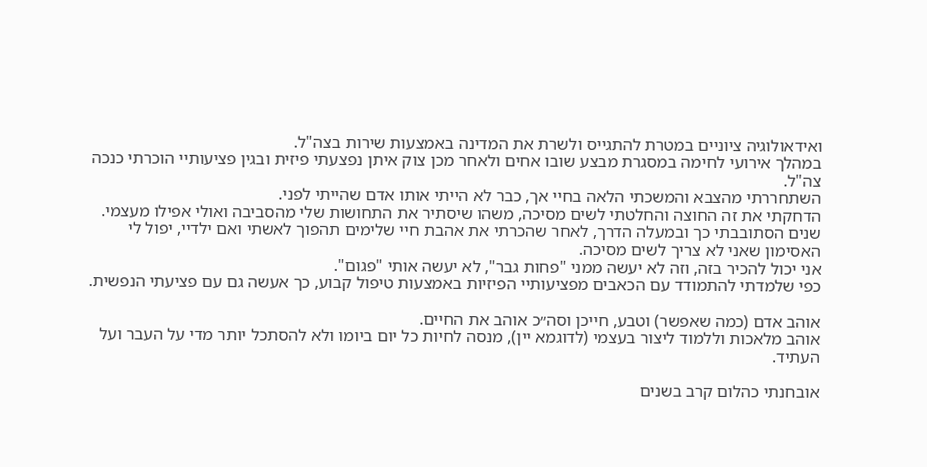ואידאולוגיה ציוניים במטרת להתגייס ולשרת את המדינה באמצעות שירות בצה"ל.
במהלך אירועי לחימה במסגרת מבצע שובו אחים ולאחר מכן צוק איתן נפצעתי פיזית ובגין פציעותיי הוכרתי כנכה צה"ל.
השתחררתי מהצבא והמשכתי הלאה בחיי אך, כבר לא הייתי אותו אדם שהייתי לפני.
הדחקתי את זה החוצה והחלטתי לשים מסיכה, משהו שיסתיר את התחושות שלי מהסביבה ואולי אפילו מעצמי.
שנים הסתובבתי כך ובמעלה הדרך, לאחר שהכרתי את אהבת חיי שלימים תהפוך לאשתי ואם ילדיי, יפול לי האסימון שאני לא צריך לשים מסיכה.
אני יכול להכיר בזה, וזה לא יעשה ממני "פחות גבר", לא יעשה אותי "פגום".
כפי שלמדתי להתמודד עם הכאבים מפציעותיי הפיזיות באמצעות טיפול קבוע, כך אעשה גם עם פציעתי הנפשית.

אוהב אדם (כמה שאפשר) וטבע, חייכן וסה״כ אוהב את החיים.
אוהב מלאכות וללמוד ליצור בעצמי (לדוגמא יין), מנסה לחיות כל יום ביומו ולא להסתכל יותר מדי על העבר ועל העתיד.

אובחנתי כהלום קרב בשנים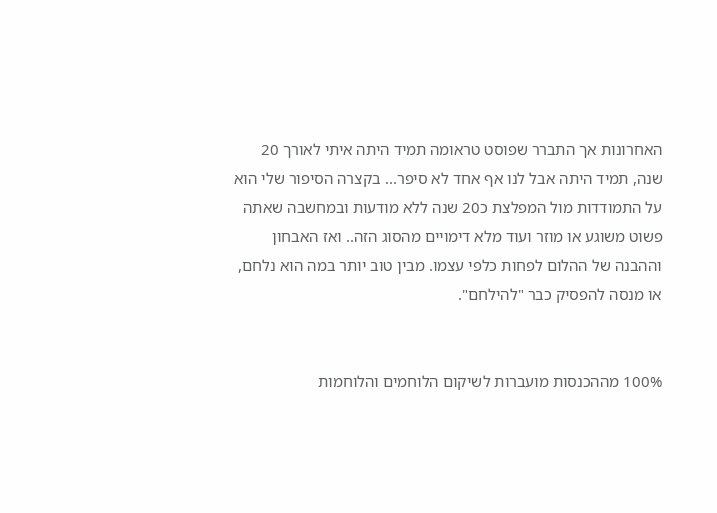האחרונות אך התברר שפוסט טראומה תמיד היתה איתי לאורך 20 שנה, תמיד היתה אבל לנו אף אחד לא סיפר... בקצרה הסיפור שלי הוא על התמודדות מול המפלצת כ20 שנה ללא מודעות ובמחשבה שאתה פשוט משוגע או מוזר ועוד מלא דימויים מהסוג הזה.. ואז האבחון וההבנה של ההלום לפחות כלפי עצמו. מבין טוב יותר במה הוא נלחם, או מנסה להפסיק כבר "להילחם".


100% מההכנסות מועברות לשיקום הלוחמים והלוחמות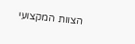הצוות המקצועי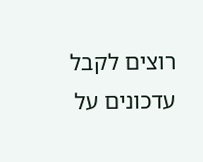רוצים לקבל עדכונים על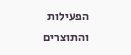הפעילות והתוצרים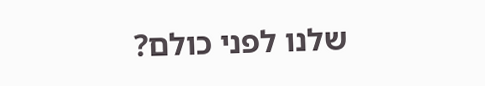שלנו לפני כולם?